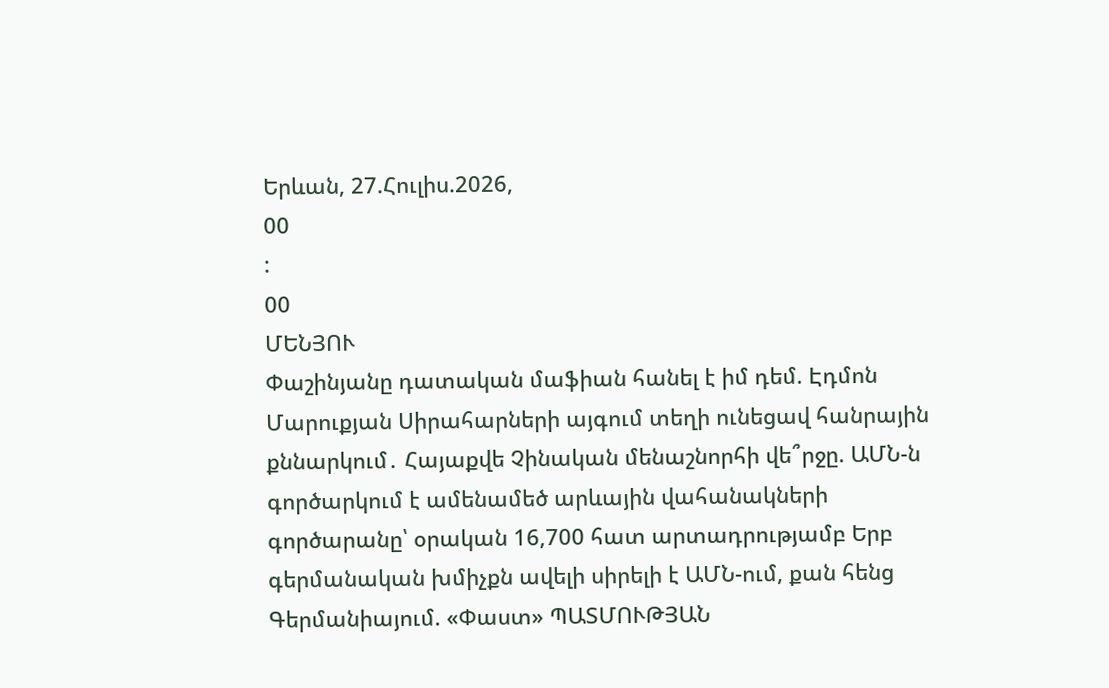Երևան, 27.Հուլիս.2026,
00
:
00
ՄԵՆՅՈՒ
Փաշինյանը դատական մաֆիան հանել է իմ դեմ. Էդմոն Մարուքյան Սիրահարների այգում տեղի ունեցավ հանրային քննարկում․ Հայաքվե Չինական մենաշնորհի վե՞րջը. ԱՄՆ-ն գործարկում է ամենամեծ արևային վահանակների գործարանը՝ օրական 16,700 հատ արտադրությամբ Երբ գերմանական խմիչքն ավելի սիրելի է ԱՄՆ-ում, քան հենց Գերմանիայում. «Փաստ» ՊԱՏՄՈՒԹՅԱՆ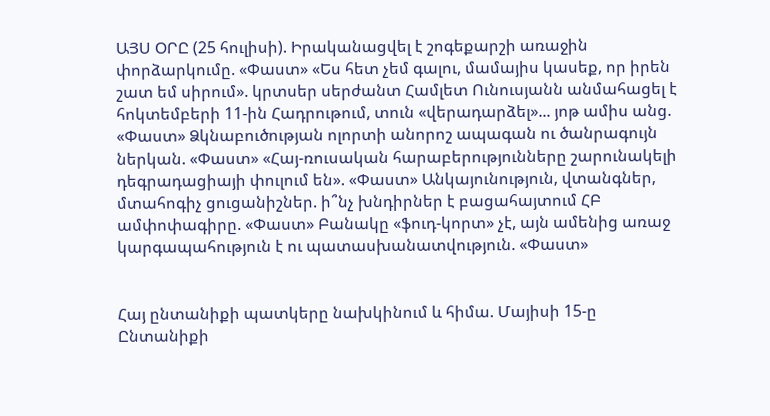ԱՅՍ ՕՐԸ (25 հուլիսի). Իրականացվել է շոգեքարշի առաջին փորձարկումը. «Փաստ» «Ես հետ չեմ գալու, մամայիս կասեք, որ իրեն շատ եմ սիրում». կրտսեր սերժանտ Համլետ Ունուսյանն անմահացել է հոկտեմբերի 11-ին Հադրութում, տուն «վերադարձել»... յոթ ամիս անց. «Փաստ» Ձկնաբուծության ոլորտի անորոշ ապագան ու ծանրագույն ներկան. «Փաստ» «Հայ-ռուսական հարաբերությունները շարունակելի դեգրադացիայի փուլում են». «Փաստ» Անկայունություն, վտանգներ, մտահոգիչ ցուցանիշներ. ի՞նչ խնդիրներ է բացահայտում ՀԲ ամփոփագիրը. «Փաստ» Բանակը «ֆուդ-կորտ» չէ, այն ամենից առաջ կարգապահություն է ու պատասխանատվություն. «Փաստ»


Հայ ընտանիքի պատկերը նախկինում և հիմա. Մայիսի 15-ը Ընտանիքի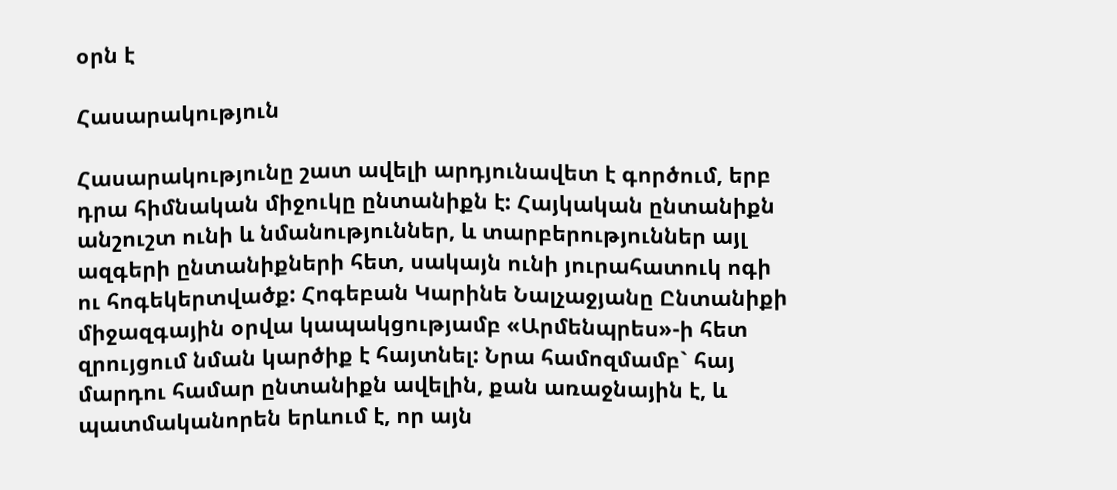օրն է

Հասարակություն

Հասարակությունը շատ ավելի արդյունավետ է գործում, երբ դրա հիմնական միջուկը ընտանիքն է: Հայկական ընտանիքն անշուշտ ունի և նմանություններ, և տարբերություններ այլ ազգերի ընտանիքների հետ, սակայն ունի յուրահատուկ ոգի ու հոգեկերտվածք: Հոգեբան Կարինե Նալչաջյանը Ընտանիքի միջազգային օրվա կապակցությամբ «Արմենպրես»-ի հետ զրույցում նման կարծիք է հայտնել: Նրա համոզմամբ` հայ մարդու համար ընտանիքն ավելին, քան առաջնային է, և պատմականորեն երևում է, որ այն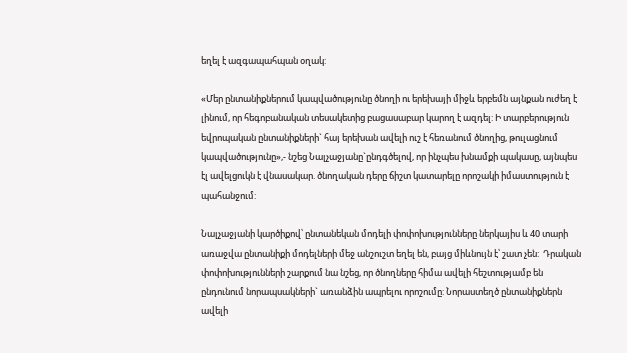եղել է ազգապահպան օղակ:

«Մեր ընտանիքներում կապվածությունը ծնողի ու երեխայի միջև երբեմն այնքան ուժեղ է լինում, որ հեգոբանական տեսակետից բացասաբար կարող է ազդել: Ի տարբերություն եվրոպական ընտանիքների` հայ երեխան ավելի ուշ է հեռանում ծնողից, թուլացնում կապվածությունը»,- նշեց Նալչաջյանը`ընդգծելով, որ ինչպես խնամքի պակասը, այնպես էլ ավելցուկն է վնասակար. ծնողական դերը ճիշտ կատարելը որոշակի իմաստություն է պահանջում:

Նալչաջյանի կարծիքով՝ ընտանեկան մոդելի փոփոխությունները ներկայիս և 40 տարի առաջվա ընտանիքի մոդելների մեջ անշուշտ եղել են, բայց միևնույն է՝ շատ չեն:  Դրական փոփոխությունների շարքում նա նշեց, որ ծնողները հիմա ավելի հեշտությամբ են ընդունում նորապսակների` առանձին ապրելու որոշումը: Նորաստեղծ ընտանիքներն ավելի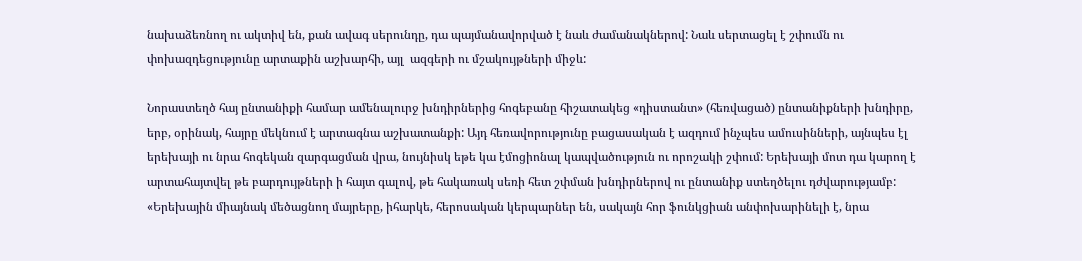նախաձեռնող ու ակտիվ են, քան ավագ սերունդը, դա պայմանավորված է նաև ժամանակներով: Նաև սերտացել է շփումն ու փոխազդեցությունը արտաքին աշխարհի, այլ  ազգերի ու մշակույթների միջև:

Նորաստեղծ հայ ընտանիքի համար ամենալուրջ խնդիրներից հոգեբանը հիշատակեց «դիստանտ» (հեռվացած) ընտանիքների խնդիրը, երբ, օրինակ, հայրը մեկնում է արտագնա աշխատանքի: Այդ հեռավորությունը բացասական է ազդում ինչպես ամուսինների, այնպես էլ երեխայի ու նրա հոգեկան զարգացման վրա, նույնիսկ եթե կա էմոցիոնալ կապվածություն ու որոշակի շփում: Երեխայի մոտ դա կարող է արտահայտվել թե բարդույթների ի հայտ գալով, թե հակառակ սեռի հետ շփման խնդիրներով ու ընտանիք ստեղծելու դժվարությամբ: «Երեխային միայնակ մեծացնող մայրերը, իհարկե, հերոսական կերպարներ են, սակայն հոր ֆունկցիան անփոխարինելի է, նրա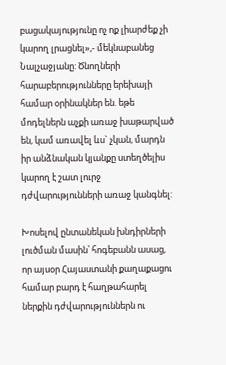բացակայությունը ոչ ոք լիարժեք չի կարող լրացնել»,- մեկնաբանեց Նալչաջյանը: Ծնողների հարաբերությունները երեխայի համար օրինակներ են. եթե մոդելներն աչքի առաջ խաթարված են, կամ առավել ևս` չկան, մարդն իր անձնական կյանքը ստեղծելիս կարող է շատ լուրջ դժվարությունների առաջ կանգնել:

Խոսելով ընտանեկան խնդիրների լուծման մասին՝ հոգեբանն ասաց, որ այսօր Հայաստանի քաղաքացու համար բարդ է հաղթահարել ներքին դժվարություններն ու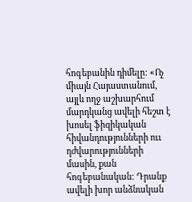հոգեբանին դիմելը: «Ոչ միայն Հայաստանում, այլև ողջ աշխարհում մարդկանց ավելի հեշտ է խոսել ֆիզիկական հիվանդությունների ոււ դժվարությունների մասին, քան հոգեբանական: Դրանք ավելի խոր անձնական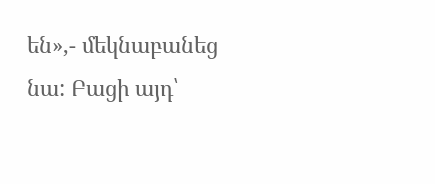են»,- մեկնաբանեց նա: Բացի այդ՝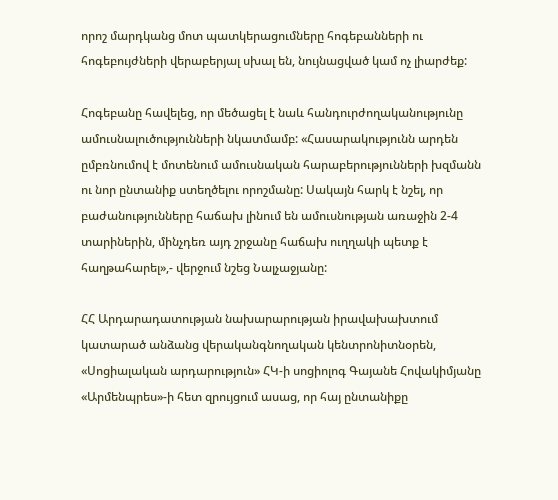որոշ մարդկանց մոտ պատկերացումները հոգեբանների ու հոգեբույժների վերաբերյալ սխալ են, նույնացված կամ ոչ լիարժեք:

Հոգեբանը հավելեց, որ մեծացել է նաև հանդուրժողականությունը ամուսնալուծությունների նկատմամբ: «Հասարակությունն արդեն ըմբռնումով է մոտենում ամուսնական հարաբերությունների խզմանն ու նոր ընտանիք ստեղծելու որոշմանը: Սակայն հարկ է նշել, որ բաժանությունները հաճախ լինում են ամուսնության առաջին 2-4 տարիներին, մինչդեռ այդ շրջանը հաճախ ուղղակի պետք է հաղթահարել»,- վերջում նշեց Նալչաջյանը:

ՀՀ Արդարադատության նախարարության իրավախախտում կատարած անձանց վերականգնողական կենտրոնիտնօրեն, «Սոցիալական արդարություն» ՀԿ-ի սոցիոլոգ Գայանե Հովակիմյանը «Արմենպրես»-ի հետ զրույցում ասաց, որ հայ ընտանիքը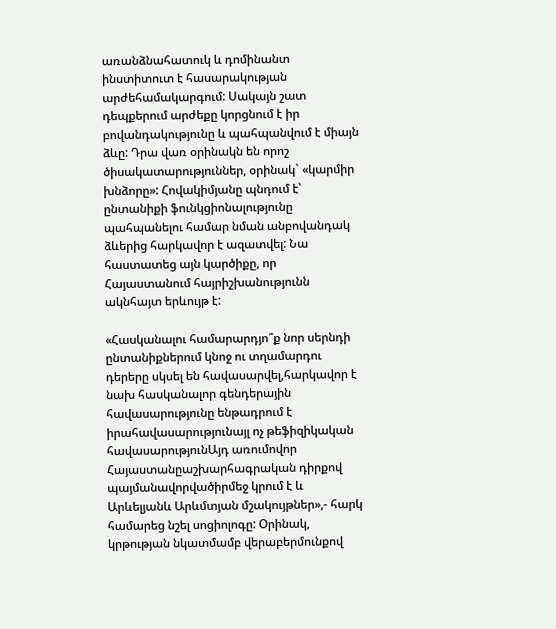առանձնահատուկ և դոմինանտ ինստիտուտ է հասարակության արժեհամակարգում: Սակայն շատ դեպքերում արժեքը կորցնում է իր բովանդակությունը և պահպանվում է միայն ձևը: Դրա վառ օրինակն են որոշ ծիսակատարություններ, օրինակ` «կարմիր խնձորը»: Հովակիմյանը պնդում է՝ ընտանիքի ֆունկցիոնալությունը պահպանելու համար նման անբովանդակ ձևերից հարկավոր է ազատվել: Նա հաստատեց այն կարծիքը, որ Հայաստանում հայրիշխանությունն ակնհայտ երևույթ է:

«Հասկանալու համարարդյո՞ք նոր սերնդի ընտանիքներում կնոջ ու տղամարդու դերերը սկսել են հավասարվել,հարկավոր է նախ հասկանալոր գենդերային հավասարությունը ենթադրում է իրահավասարությունայլ ոչ թեֆիզիկական հավասարությունԱյդ առումովոր Հայաստանըաշխարհագրական դիրքով պայմանավորվածիրմեջ կրում է և Արևելյանև Արևմտյան մշակույթներ»,- հարկ համարեց նշել սոցիոլոգը: Օրինակ, կրթության նկատմամբ վերաբերմունքով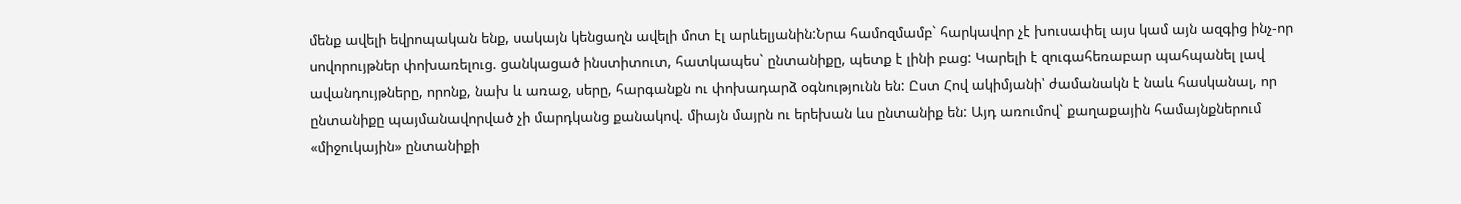մենք ավելի եվրոպական ենք, սակայն կենցաղն ավելի մոտ էլ արևելյանին:Նրա համոզմամբ` հարկավոր չէ խուսափել այս կամ այն ազգից ինչ-որ սովորույթներ փոխառելուց. ցանկացած ինստիտուտ, հատկապես` ընտանիքը, պետք է լինի բաց: Կարելի է զուգահեռաբար պահպանել լավ ավանդույթները, որոնք, նախ և առաջ, սերը, հարգանքն ու փոխադարձ օգնությունն են: Ըստ Հով ակիմյանի՝ ժամանակն է նաև հասկանալ, որ ընտանիքը պայմանավորված չի մարդկանց քանակով. միայն մայրն ու երեխան ևս ընտանիք են: Այդ առումով` քաղաքային համայնքներում «միջուկային» ընտանիքի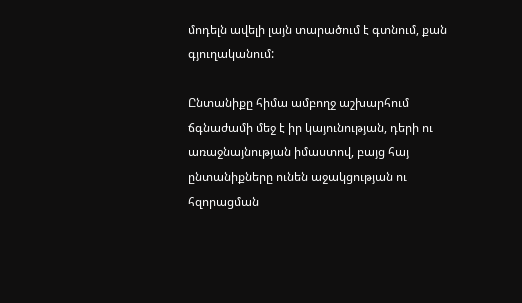մոդելն ավելի լայն տարածում է գտնում, քան գյուղականում:

Ընտանիքը հիմա ամբողջ աշխարհում ճգնաժամի մեջ է իր կայունության, դերի ու առաջնայնության իմաստով, բայց հայ ընտանիքները ունեն աջակցության ու հզորացման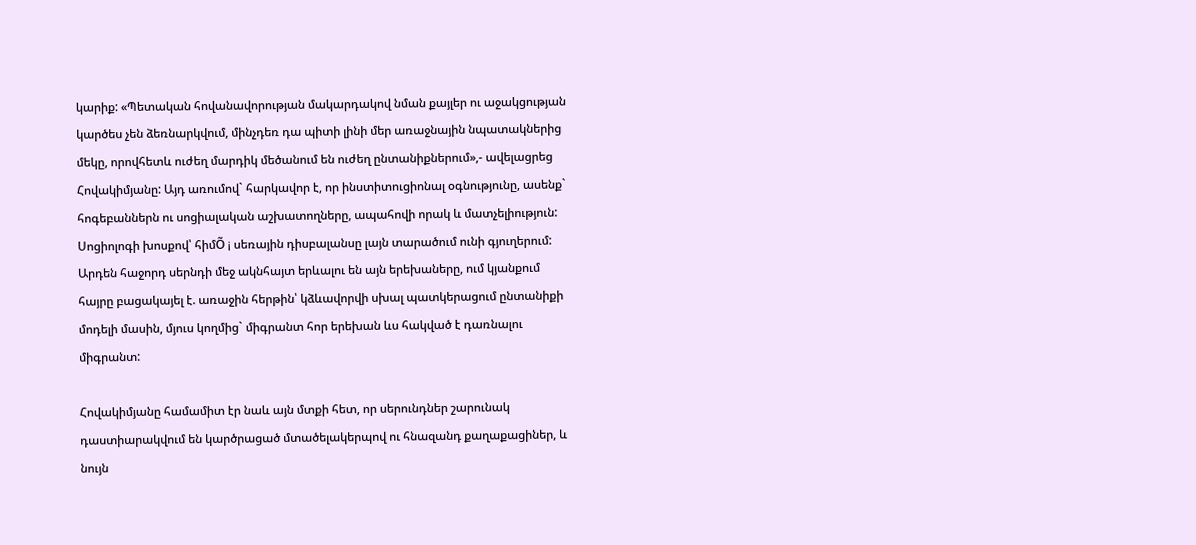կարիք: «Պետական հովանավորության մակարդակով նման քայլեր ու աջակցության կարծես չեն ձեռնարկվում, մինչդեռ դա պիտի լինի մեր առաջնային նպատակներից մեկը, որովհետև ուժեղ մարդիկ մեծանում են ուժեղ ընտանիքներում»,- ավելացրեց Հովակիմյանը: Այդ առումով` հարկավոր է, որ ինստիտուցիոնալ օգնությունը, ասենք` հոգեբաններն ու սոցիալական աշխատողները, ապահովի որակ և մատչելիություն: Սոցիոլոգի խոսքով՝ հիմÕ ¡ սեռային դիսբալանսը լայն տարածում ունի գյուղերում: Արդեն հաջորդ սերնդի մեջ ակնհայտ երևալու են այն երեխաները, ում կյանքում հայրը բացակայել է. առաջին հերթին՝ կձևավորվի սխալ պատկերացում ընտանիքի մոդելի մասին, մյուս կողմից` միգրանտ հոր երեխան ևս հակված է դառնալու միգրանտ:

Հովակիմյանը համամիտ էր նաև այն մտքի հետ, որ սերունդներ շարունակ դաստիարակվում են կարծրացած մտածելակերպով ու հնազանդ քաղաքացիներ, և նույն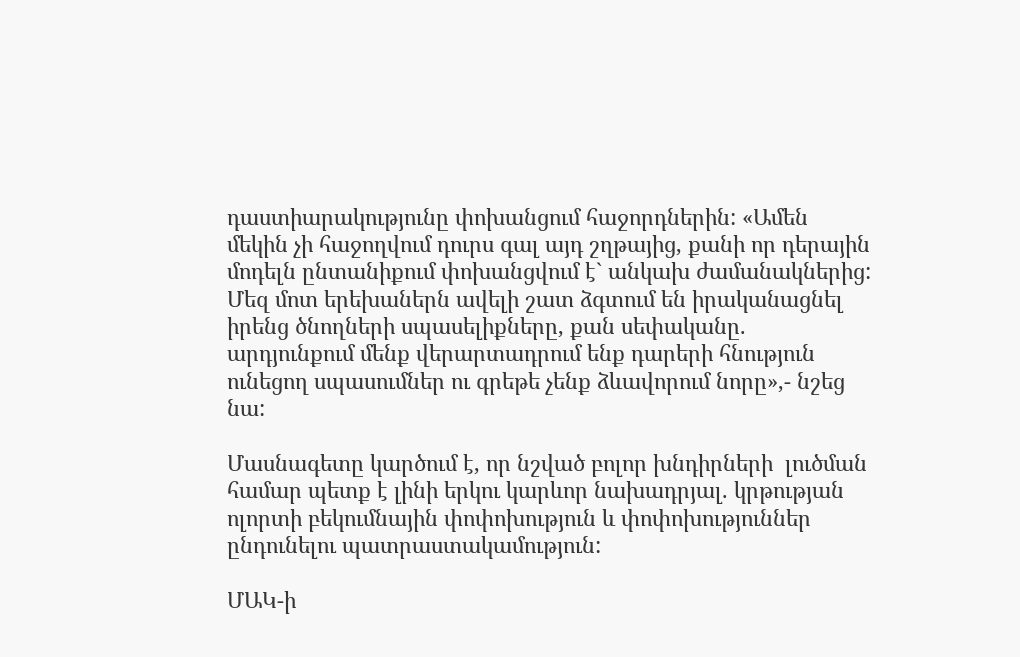դաստիարակությունը փոխանցում հաջորդներին: «Ամեն մեկին չի հաջողվում դուրս գալ այդ շղթայից, քանի որ դերային մոդելն ընտանիքում փոխանցվում է` անկախ ժամանակներից: Մեզ մոտ երեխաներն ավելի շատ ձգտում են իրականացնել իրենց ծնողների սպասելիքները, քան սեփականը. արդյունքում մենք վերարտադրում ենք դարերի հնություն ունեցող սպասումներ ու գրեթե չենք ձևավորում նորը»,- նշեց նա:

Մասնագետը կարծում է, որ նշված բոլոր խնդիրների  լուծման համար պետք է լինի երկու կարևոր նախադրյալ. կրթության ոլորտի բեկումնային փոփոխություն և փոփոխություններ ընդունելու պատրաստակամություն:

ՄԱԿ-ի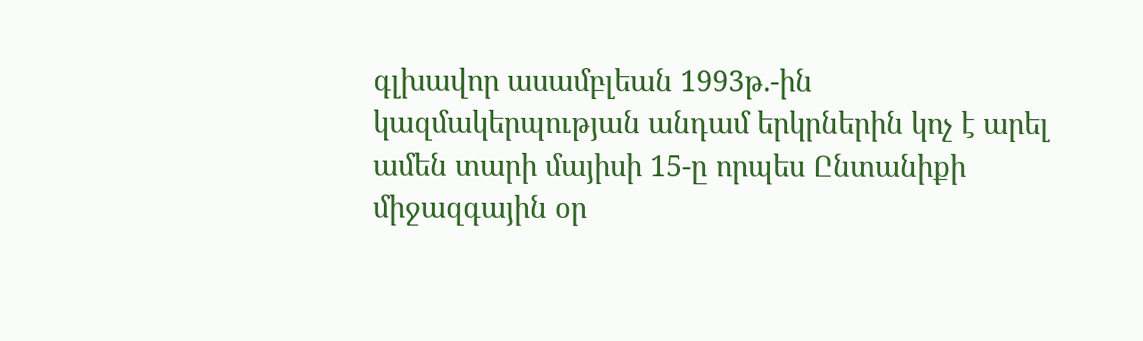գլխավոր ասամբլեան 1993թ.-ին կազմակերպության անդամ երկրներին կոչ է արել ամեն տարի մայիսի 15-ը որպես Ընտանիքի միջազգային օր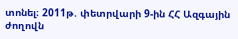տոնել։ 2011թ. փետրվարի 9-ին ՀՀ Ազգային ժողովն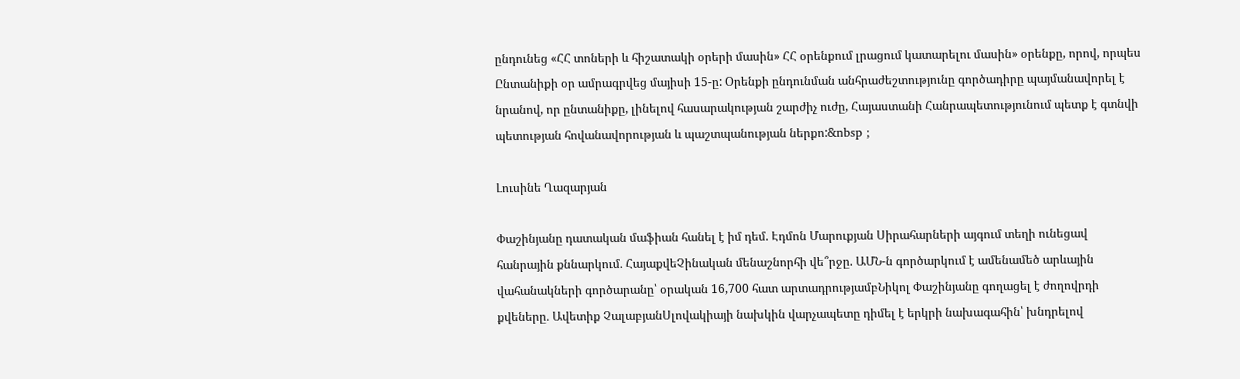ընդունեց «ՀՀ տոների և հիշատակի օրերի մասին» ՀՀ օրենքում լրացում կատարելու մասին» օրենքը, որով, որպես Ընտանիքի օր ամրագրվեց մայիսի 15-ը: Օրենքի ընդունման անհրաժեշտությունը գործադիրը պայմանավորել է նրանով, որ ընտանիքը, լինելով հասարակության շարժիչ ուժը, Հայաստանի Հանրապետությունում պետք է գտնվի պետության հովանավորության և պաշտպանության ներքո:&nbsp ;

Լուսինե Ղազարյան

Փաշինյանը դատական մաֆիան հանել է իմ դեմ. Էդմոն Մարուքյան Սիրահարների այգում տեղի ունեցավ հանրային քննարկում․ ՀայաքվեՉինական մենաշնորհի վե՞րջը. ԱՄՆ-ն գործարկում է ամենամեծ արևային վահանակների գործարանը՝ օրական 16,700 հատ արտադրությամբՆիկոլ Փաշինյանը գողացել է ժողովրդի քվեները․ Ավետիք ՉալաբյանՍլովակիայի նախկին վարչապետը դիմել է երկրի նախագահին՝ խնդրելով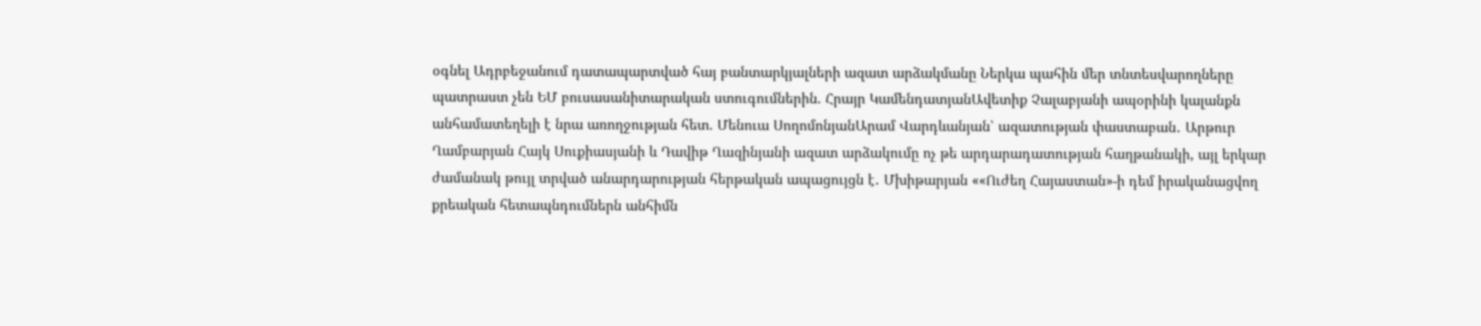օգնել Ադրբեջանում դատապարտված հայ բանտարկյալների ազատ արձակմանը Ներկա պահին մեր տնտեսվարողները պատրաստ չեն ԵՄ բուսասանիտարական ստուգումներին. Հրայր ԿամենդատյանԱվետիք Չալաբյանի ապօրինի կալանքն անհամատեղելի է նրա առողջության հետ. Մենուա ՍողոմոնյանԱրամ Վարդևանյան՝ ազատության փաստաբան․ Արթուր Ղամբարյան Հայկ Սուքիասյանի և Դավիթ Ղազինյանի ազատ արձակումը ոչ թե արդարադատության հաղթանակի, այլ երկար ժամանակ թույլ տրված անարդարության հերթական ապացույցն է․ Մխիթարյան ««Ուժեղ Հայաստան»-ի դեմ իրականացվող քրեական հետապնդումներն անհիմն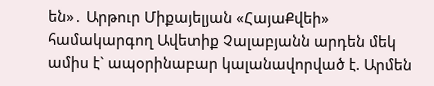են»․ Արթուր Միքայելյան «ՀայաՔվեի» համակարգող Ավետիք Չալաբյանն արդեն մեկ ամիս է` ապօրինաբար կալանավորված է. Արմեն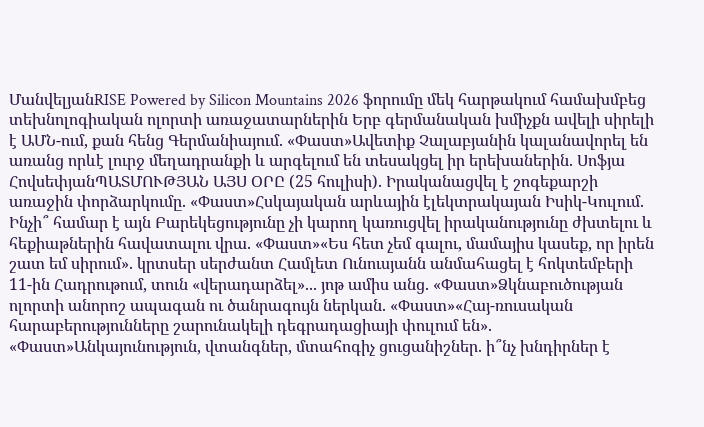ՄանվելյանRISE Powered by Silicon Mountains 2026 ֆորումը մեկ հարթակում համախմբեց տեխնոլոգիական ոլորտի առաջատարներին Երբ գերմանական խմիչքն ավելի սիրելի է ԱՄՆ-ում, քան հենց Գերմանիայում. «Փաստ»Ավետիք Չալաբյանին կալանավորել են առանց որևէ լուրջ մեղադրանքի և արգելում են տեսակցել իր երեխաներին. Սոֆյա ՀովսեփյանՊԱՏՄՈՒԹՅԱՆ ԱՅՍ ՕՐԸ (25 հուլիսի). Իրականացվել է շոգեքարշի առաջին փորձարկումը. «Փաստ»Հսկայական արևային էլեկտրակայան Իսիկ-Կուլում. Ինչի՞ համար է այն Բարեկեցությունը չի կարող կառուցվել իրականությունը ժխտելու և հեքիաթներին հավատալու վրա. «Փաստ»«Ես հետ չեմ գալու, մամայիս կասեք, որ իրեն շատ եմ սիրում». կրտսեր սերժանտ Համլետ Ունուսյանն անմահացել է հոկտեմբերի 11-ին Հադրութում, տուն «վերադարձել»... յոթ ամիս անց. «Փաստ»Ձկնաբուծության ոլորտի անորոշ ապագան ու ծանրագույն ներկան. «Փաստ»«Հայ-ռուսական հարաբերությունները շարունակելի դեգրադացիայի փուլում են». «Փաստ»Անկայունություն, վտանգներ, մտահոգիչ ցուցանիշներ. ի՞նչ խնդիրներ է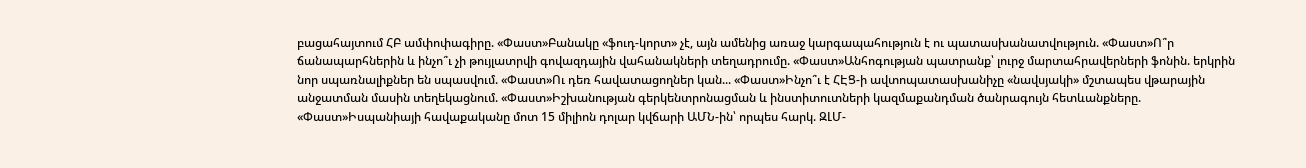բացահայտում ՀԲ ամփոփագիրը. «Փաստ»Բանակը «ֆուդ-կորտ» չէ, այն ամենից առաջ կարգապահություն է ու պատասխանատվություն. «Փաստ»Ո՞ր ճանապարհներին և ինչո՞ւ չի թույլատրվի գովազդային վահանակների տեղադրումը. «Փաստ»Անհոգության պատրանք՝ լուրջ մարտահրավերների ֆոնին. երկրին նոր սպառնալիքներ են սպասվում. «Փաստ»Ու դեռ հավատացողներ կան... «Փաստ»Ինչո՞ւ է ՀԷՑ-ի ավտոպատասխանիչը «նավսյակի» մշտապես վթարային անջատման մասին տեղեկացնում. «Փաստ»Իշխանության գերկենտրոնացման և ինստիտուտների կազմաքանդման ծանրագույն հետևանքները. «Փաստ»Իսպանիայի հավաքականը մոտ 15 միլիոն դոլար կվճարի ԱՄՆ-ին՝ որպես հարկ. ԶԼՄ-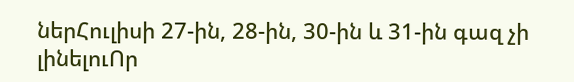ներՀուլիսի 27-ին, 28-ին, 30-ին և 31-ին գազ չի լինելուՈր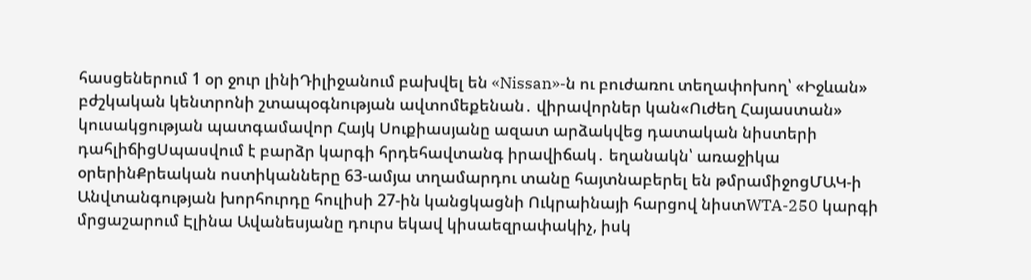հասցեներում 1 օր ջուր լինիԴիլիջանում բախվել են «Nissan»-ն ու բուժառու տեղափոխող՝ «Իջևան» բժշկական կենտրոնի շտապօգնության ավտոմեքենան․ վիրավորներ կան«Ուժեղ Հայաստան» կուսակցության պատգամավոր Հայկ Սուքիասյանը ազատ արձակվեց դատական նիստերի դահլիճիցՍպասվում է բարձր կարգի հրդեհավտանգ իրավիճակ․ եղանակն՝ առաջիկա օրերինՔրեական ոստիկանները 63-ամյա տղամարդու տանը հայտնաբերել են թմրամիջոցՄԱԿ-ի Անվտանգության խորհուրդը հուլիսի 27-ին կանցկացնի Ուկրաինայի հարցով նիստWTA-250 կարգի մրցաշարում Էլինա Ավանեսյանը դուրս եկավ կիսաեզրափակիչ, իսկ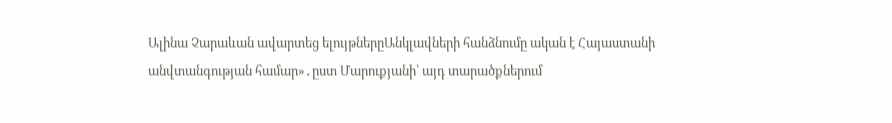Ալինա Չարաևան ավարտեց ելույթներըԱնկլավների հանձնումը ական է Հայաստանի անվտանգության համար»․ըստ Մարուքյանի՝ այդ տարածքներում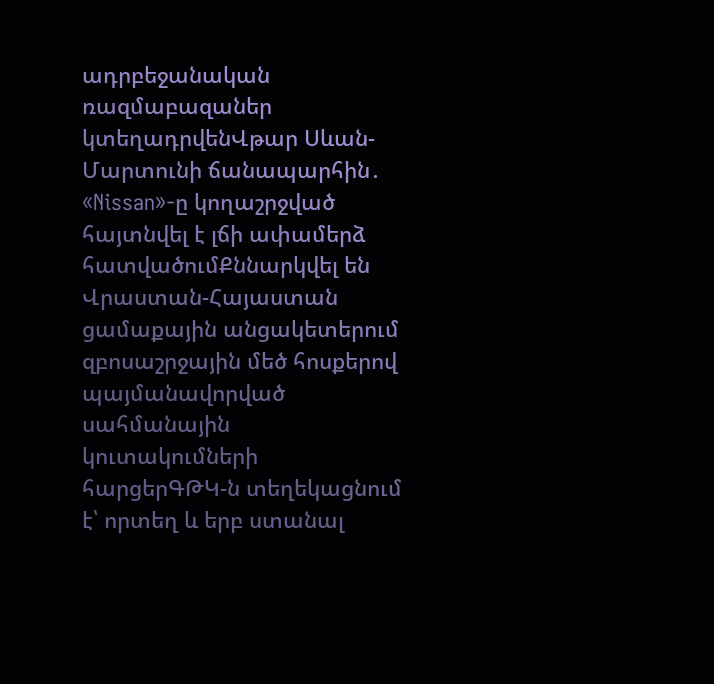ադրբեջանական ռազմաբազաներ կտեղադրվենՎթար Սևան-Մարտունի ճանապարհին․ «Nissan»-ը կողաշրջված հայտնվել է լճի ափամերձ հատվածումՔննարկվել են Վրաստան-Հայաստան ցամաքային անցակետերում զբոսաշրջային մեծ հոսքերով պայմանավորված սահմանային կուտակումների հարցերԳԹԿ-ն տեղեկացնում է՝ որտեղ և երբ ստանալ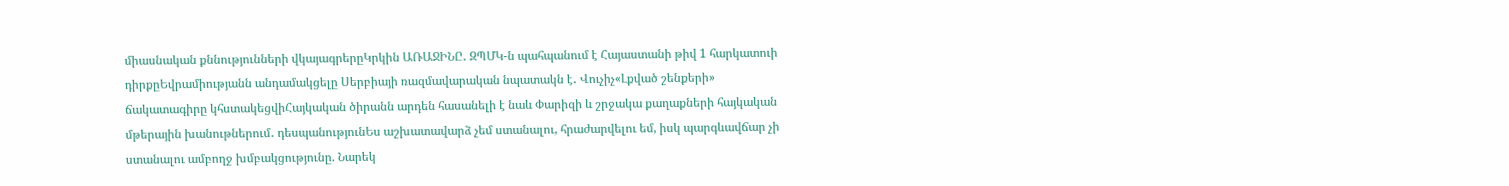միասնական քննությունների վկայագրերըԿրկին ԱՌԱՋԻՆԸ․ ԶՊՄԿ-ն պահպանում է Հայաստանի թիվ 1 հարկատուի դիրքըԵվրամիությանն անդամակցելը Սերբիայի ռազմավարական նպատակն է․ Վուչիչ«Լքված շենքերի» ճակատագիրը կհստակեցվիՀայկական ծիրանն արդեն հասանելի է նաև Փարիզի և շրջակա քաղաքների հայկական մթերային խանութներում․ դեսպանությունԵս աշխատավարձ չեմ ստանալու, հրաժարվելու եմ, իսկ պարգևավճար չի ստանալու ամբողջ խմբակցությունը. Նարեկ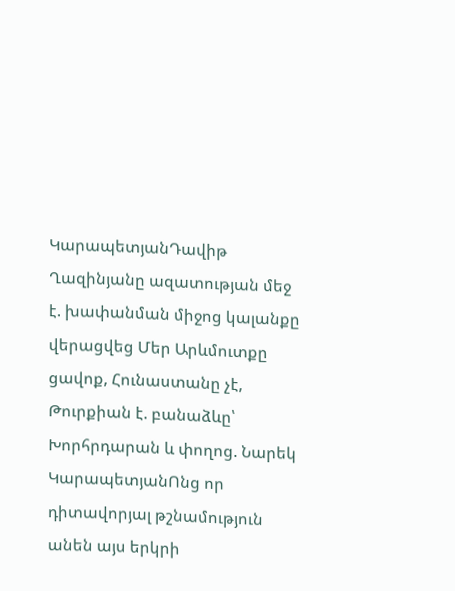ԿարապետյանԴավիթ Ղազինյանը ազատության մեջ է. խափանման միջոց կալանքը վերացվեց Մեր Արևմուտքը ցավոք, Հունաստանը չէ, Թուրքիան է. բանաձևը՝ Խորհրդարան և փողոց. Նարեկ ԿարապետյանՈնց որ դիտավորյալ թշնամություն անեն այս երկրի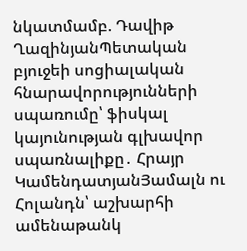նկատմամբ. Դավիթ ՂազինյանՊետական բյուջեի սոցիալական հնարավորությունների սպառումը՝ ֆիսկալ կայունության գլխավոր սպառնալիքը․ Հրայր ԿամենդատյանՅամալն ու Հոլանդն՝ աշխարհի ամենաթանկ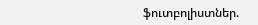ֆուտբոլիստներ.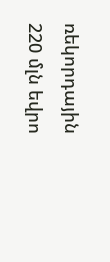ռեկորդային 220 մլն եվրո